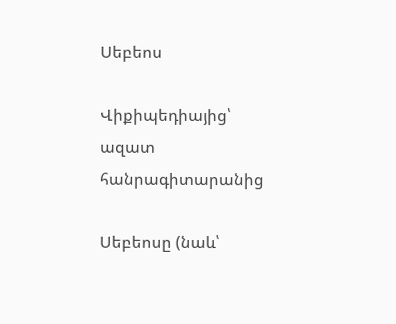Սեբեոս

Վիքիպեդիայից՝ ազատ հանրագիտարանից

Սեբեոսը (նաև՝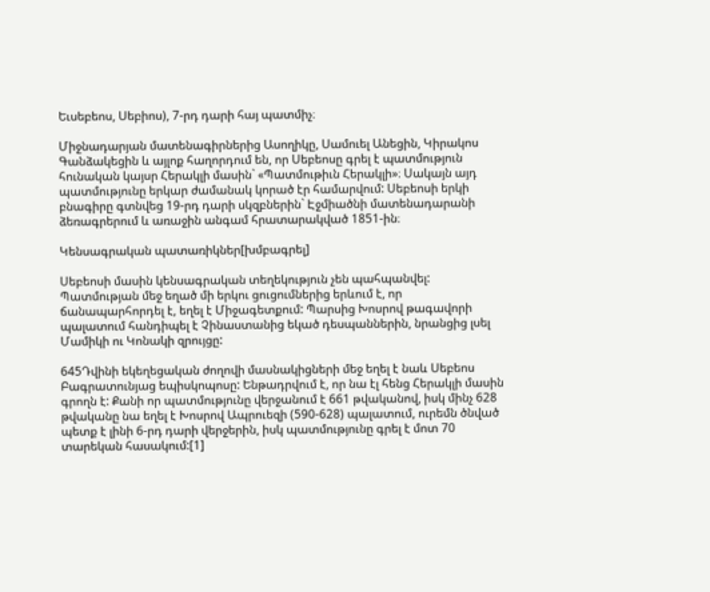Եւսեբեոս, Սեբիոս), 7-րդ դարի հայ պատմիչ։

Միջնադարյան մատենագիրներից Ասողիկը, Սամուել Անեցին, Կիրակոս Գանձակեցին և այլոք հաղորդում են, որ Սեբեոսը գրել է պատմություն հունական կայսր Հերակլի մասին` «Պատմութիւն Հերակլի»։ Սակայն այդ պատմությունը երկար ժամանակ կորած էր համարվում: Սեբեոսի երկի բնագիրը գտնվեց 19-րդ դարի սկզբներին` Էջմիածնի մատենադարանի ձեռագրերում և առաջին անգամ հրատարակված 1851-ին։

Կենսագրական պատառիկներ[խմբագրել]

Սեբեոսի մասին կենսագրական տեղեկություն չեն պահպանվել: Պատմության մեջ եղած մի երկու ցուցումներից երևում է, որ ճանապարհորդել է, եղել է Միջագետքում: Պարսից Խոսրով թագավորի պալատում հանդիպել է Չինաստանից եկած դեսպաններին, նրանցից լսել Մամիկի ու Կոնակի զրույցը:

645Դվինի եկեղեցական ժողովի մասնակիցների մեջ եղել է նաև Սեբեոս Բագրատունյաց եպիսկոպոսը: Ենթադրվում է, որ նա էլ հենց Հերակլի մասին գրողն է: Քանի որ պատմությունը վերջանում է 661 թվականով, իսկ մինչ 628 թվականը նա եղել է Խոսրով Ապրուեզի (590-628) պալատում, ուրեմն ծնված պետք է լինի 6-րդ դարի վերջերին, իսկ պատմությունը գրել է մոտ 70 տարեկան հասակում:[1]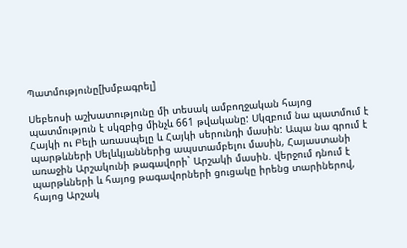Պատմությունը[խմբագրել]

Սեբեոսի աշխատությունը մի տեսակ ամբողջական հայոց պատմություն է սկզբից մինչև 661 թվականը: Սկզբում նա պատմում է Հայկի ու Բելի առասպելը և Հայկի սերունդի մասին: Ապա նա գրում է պարթևների Սելևկյաններից ապստամբելու մասին, Հայաստանի առաջին Արշակունի թագավորի` Արշակի մասին. վերջում դնում է պարթևների և հայոց թագավորների ցուցակը իրենց տարիներով, հայոց Արշակ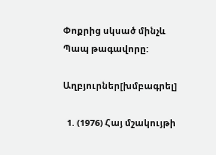Փոքրից սկսած մինչև Պապ թագավորը:

Աղբյուրներ[խմբագրել]

  1. (1976) Հայ մշակույթի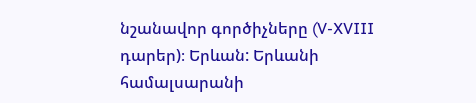նշանավոր գործիչները (V-XVIII դարեր)։ Երևան: Երևանի համալսարանի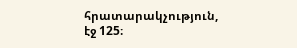հրատարակչություն, էջ 125։